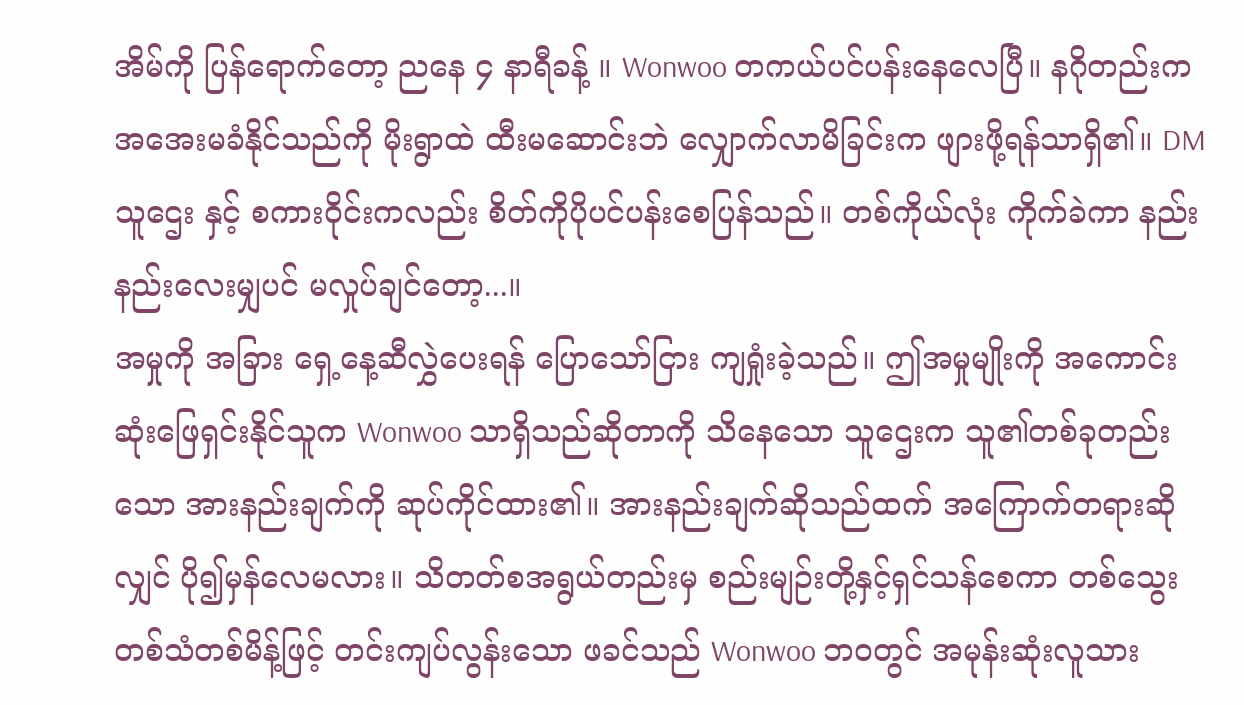အိမ်ကို ပြန်ရောက်တော့ ညနေ ၄ နာရီခန့် ။ Wonwoo တကယ်ပင်ပန်းနေလေပြီ။ နဂိုတည်းက အအေးမခံနိုင်သည်ကို မိုးရွာထဲ ထီးမဆောင်းဘဲ လျှောက်လာမိခြင်းက ဖျားဖို့ရန်သာရှိ၏။ DM သူဌေး နှင့် စကားဝိုင်းကလည်း စိတ်ကိုပိုပင်ပန်းစေပြန်သည်။ တစ်ကိုယ်လုံး ကိုက်ခဲကာ နည်းနည်းလေးမျှပင် မလှုပ်ချင်တော့...။
အမှုကို အခြား ရှေ့နေ့ဆီလွှဲပေးရန် ပြောသော်ငြား ကျရှုံးခဲ့သည်။ ဤအမှုမျိုးကို အကောင်းဆုံးဖြေရှင်းနိုင်သူက Wonwoo သာရှိသည်ဆိုတာကို သိနေသော သူဌေးက သူ၏တစ်ခုတည်းသော အားနည်းချက်ကို ဆုပ်ကိုင်ထား၏။ အားနည်းချက်ဆိုသည်ထက် အကြောက်တရားဆိုလျှင် ပို၍မှန်လေမလား။ သိတတ်စအရွယ်တည်းမှ စည်းမျဉ်းတို့နှင့်ရှင်သန်စေကာ တစ်သွေးတစ်သံတစ်မိန့်ဖြင့် တင်းကျပ်လွန်းသော ဖခင်သည် Wonwoo ဘဝတွင် အမုန်းဆုံးလူသား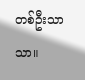တစ်ဦးသာသာ။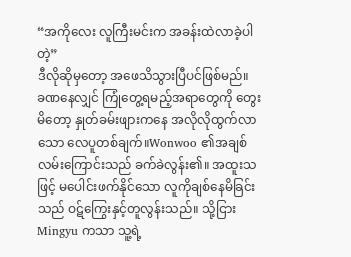“အကိုလေး လူကြီးမင်းက အခန်းထဲလာခဲ့ပါတဲ့”
ဒီလိုဆိုမှတော့ အဖေသိသွားပြီပင်ဖြစ်မည်။
ခဏနေလျှင် ကြုံတွေ့ရမည့်အရာတွေကို တွေးမိတော့ နှုတ်ခမ်းဖျားကနေ အလိုလိုထွက်လာသော လေပူတစ်ချက်။Wonwoo ၏အချစ်လမ်းကြောင်းသည် ခက်ခဲလွန်း၏။ အထူးသဖြင့် မပေါင်းဖက်နိုင်သော လူကိုချစ်နေမိခြင်းသည် ဝဋ်ကြွေးနှင့်တူလွန်းသည်။ သို့ငြား Mingyu ကသာ သူ့ရဲ့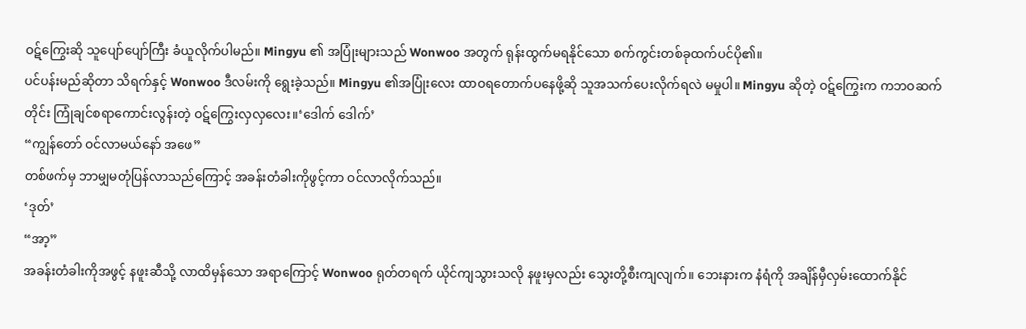ဝဋ်ကြွေးဆို သူပျော်ပျော်ကြီး ခံယူလိုက်ပါမည်။ Mingyu ၏ အပြုံးများသည် Wonwoo အတွက် ရုန်းထွက်မရနိုင်သော စက်ကွင်းတစ်ခုထက်ပင်ပို၏။
ပင်ပန်းမည်ဆိုတာ သိရက်နှင့် Wonwoo ဒီလမ်းကို ရွေးခဲ့သည်။ Mingyu ၏အပြုံးလေး ထာဝရတောက်ပနေဖို့ဆို သူအသက်ပေးလိုက်ရလဲ မမှုပါ။ Mingyu ဆိုတဲ့ ဝဋ်ကြွေးက ကဘဝဆက်တိုင်း ကြုံချင်စရာကောင်းလွန်းတဲ့ ဝဋ်ကြွေးလှလှလေး။‘ဒေါက် ဒေါက်’
“ကျွန်တော် ဝင်လာမယ်နော် အဖေ”
တစ်ဖက်မှ ဘာမျှမတုံပြန်လာသည်ကြောင့် အခန်းတံခါးကိုဖွင့်ကာ ဝင်လာလိုက်သည်။
‘ဒုတ်’
“အာ့”
အခန်းတံခါးကိုအဖွင့် နဖူးဆီသို့ လာထိမှန်သော အရာကြောင့် Wonwoo ရုတ်တရက် ယိုင်ကျသွားသလို နဖူးမှလည်း သွေးတို့စီးကျလျက်။ ဘေးနားက နံရံကို အချိန်မှီလှမ်းထောက်နိုင်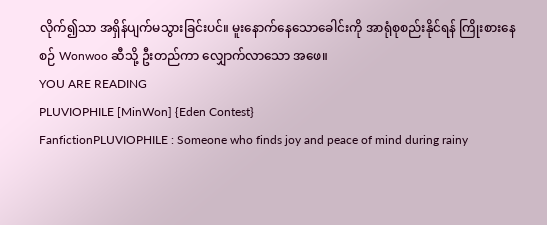လိုက်၍သာ အရှိန်ပျက်မသွားခြင်းပင်။ မူးနောက်နေသောခေါင်းကို အာရုံစုစည်းနိုင်ရန် ကြိုးစားနေစဉ် Wonwoo ဆီသို့ ဦးတည်ကာ လျှောက်လာသော အဖေ။
YOU ARE READING
PLUVIOPHILE [MinWon] {Eden Contest}
FanfictionPLUVIOPHILE : Someone who finds joy and peace of mind during rainy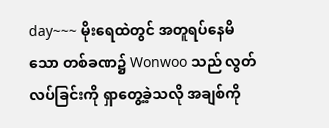day~~~ မိုးရေထဲတွင် အတူရပ်နေမိသော တစ်ခဏ၌ Wonwoo သည် လွတ်လပ်ခြင်းကို ရှာတွေ့ခဲ့သလို အချစ်ကို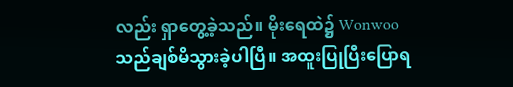လည်း ရှာတွေ့ခဲ့သည်။ မိုးရေထဲ၌ Wonwoo သည်ချစ်မိသွားခဲ့ပါပြီ။ အထူးပြုပြီးပြောရ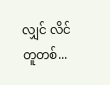လျှင် လိင်တူတစ်...